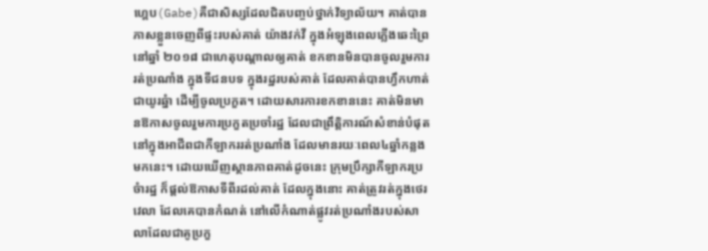ហ្គេប(Gabe)គឺជាសិស្សដែលជិតបញ្ចប់ថ្នាក់វិទ្យាល័យ។ គាត់បានភាសខ្លួនចេញពីផ្ទះរបស់គាត់ យ៉ាងវក់វី ក្នុងអំឡុងពេលភ្លើងឆេះព្រៃ នៅឆ្នាំ ២០១៨ ជាហេតុបណ្តាលឲ្យគាត់ ខកខានមិនបានចូលរួមការរត់ប្រណាំង ក្នុងទីជនបទ ក្នុងរដ្ឋរបស់គាត់ ដែលគាត់បានហ្វឹកហាត់ជាយូរឆ្នំា ដើម្បីចូលប្រកួត។ ដោយសារការខកខាននេះ គាត់មិនមានឱកាសចូលរួមការប្រកួតប្រចាំរដ្ឋ ដែលជាព្រឹត្តិការណ៍សំខាន់បំផុត នៅក្នុងអាជីពជាកីឡាកររត់ប្រណាំង ដែលមានរយៈពេល៤ឆ្នាំកន្លងមកនេះ។ ដោយឃើញស្ថានភាពគាត់ដូចនេះ ក្រុមប្រឹក្សាកីឡាករប្រចំារដ្ឋ ក៏ផ្តល់ឱកាសទីពីរដល់គាត់ ដែលក្នុងនោះ គាត់ត្រូវរត់ក្នុងថេរវេលា ដែលគេបានកំណត់ នៅលើកំណាត់ផ្លូវរត់ប្រណាំងរបស់សាលាដែលជាគូប្រកួ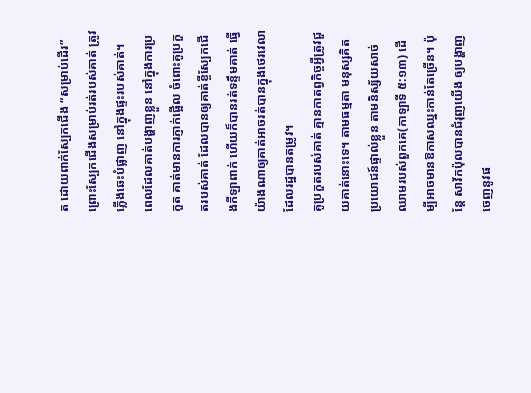ត ដោយពាក់ស្បែកជើង “សម្រាប់ដើរ” ព្រោះស្បែកជើងសម្រាប់រត់របស់គាត់ ត្រូវភ្លើងឆេះបំផ្លាញ នៅក្នុងផ្ទះរបស់គាត់។
ពេលដែលគាត់បង្ហាញខ្លួន នៅក្នុងការប្រកួត គាត់មានការភ្ញាក់ផ្អើល ចំពោះគូប្រកួតរបស់គាត់ ដែលបានឲ្យគាត់ខ្ចីស្បែកជើងកីឡាពាក់ ហើយក៏បានរត់ទន្ទឹមគាត់ ធ្វើយ៉ាងណាឲ្យគាត់អាចរត់បានក្នុងថេរវេលា ដែលរដ្ឋបានតម្រូវ។
គូប្រកួតរបស់គាត់ គ្មានកាតព្វកិច្ចអ្វីត្រូវជួយគាត់នោះទេ។ តាមធម្មតា មនុស្សគិតប្រយោជន៍ផ្ទាល់ខ្លួន តាមនិស្ស័យសាច់ឈាមរបស់ពួកគេ(កាឡាទី ៥:១៣) ដើម្បីអាចមានឱកាសឈ្នះកាន់តែច្រើន។ ប៉ុន្តែ សាវ័កប៉ុលបានជំរុញយើង ឲ្យបង្ហាញចេញនូវផ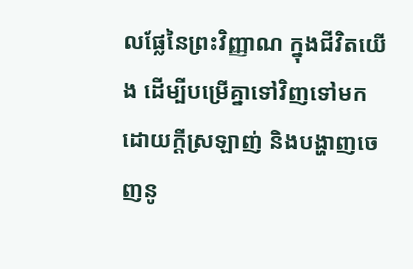លផ្លែនៃព្រះវិញ្ញាណ ក្នុងជីវិតយើង ដើម្បីបម្រើគ្នាទៅវិញទៅមក ដោយក្តីស្រឡាញ់ និងបង្ហាញចេញនូ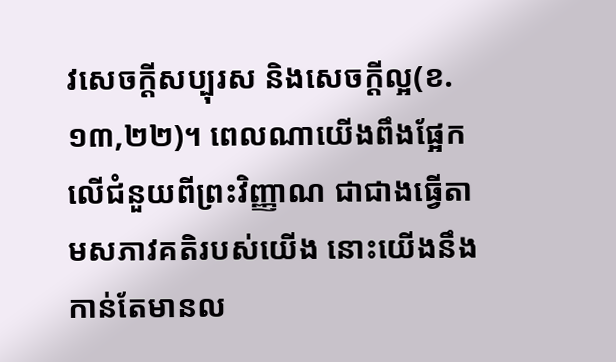វសេចក្តីសប្បុរស និងសេចក្តីល្អ(ខ.១៣,២២)។ ពេលណាយើងពឹងផ្អែកលើជំនួយពីព្រះវិញ្ញាណ ជាជាងធ្វើតាមសភាវគតិរបស់យើង នោះយើងនឹងកាន់តែមានល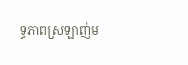ទ្ធភាពស្រឡាញ់ម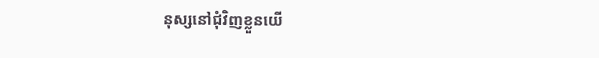នុស្សនៅជុំវិញខ្លួនយើ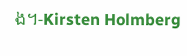ង។-Kirsten Holmberg